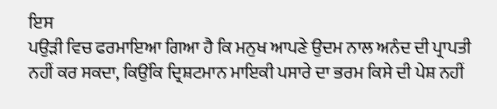ਇਸ
ਪਉੜੀ ਵਿਚ ਫਰਮਾਇਆ ਗਿਆ ਹੈ ਕਿ ਮਨੁਖ ਆਪਣੇ ਉਦਮ ਨਾਲ ਅਨੰਦ ਦੀ ਪ੍ਰਾਪਤੀ ਨਹੀਂ ਕਰ ਸਕਦਾ, ਕਿਉਂਕਿ ਦ੍ਰਿਸ਼ਟਮਾਨ ਮਾਇਕੀ ਪਸਾਰੇ ਦਾ ਭਰਮ ਕਿਸੇ ਦੀ ਪੇਸ਼ ਨਹੀਂ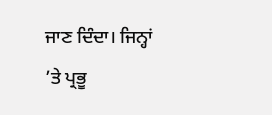ਜਾਣ ਦਿੰਦਾ। ਜਿਨ੍ਹਾਂ ’ਤੇ ਪ੍ਰਭੂ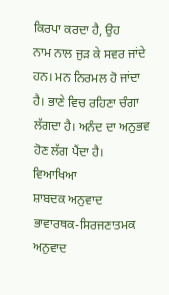ਕਿਰਪਾ ਕਰਦਾ ਹੈ, ਉਹ
ਨਾਮ ਨਾਲ ਜੁੜ ਕੇ ਸਵਰ ਜਾਂਦੇ ਹਨ। ਮਨ ਨਿਰਮਲ ਹੋ ਜਾਂਦਾ ਹੈ। ਭਾਣੇ ਵਿਚ ਰਹਿਣਾ ਚੰਗਾ ਲੱਗਦਾ ਹੈ। ਅਨੰਦ ਦਾ ਅਨੁਭਵ ਹੋਣ ਲੱਗ ਪੈਂਦਾ ਹੈ।
ਵਿਆਖਿਆ
ਸ਼ਾਬਦਕ ਅਨੁਵਾਦ
ਭਾਵਾਰਥਕ-ਸਿਰਜਣਾਤਮਕ ਅਨੁਵਾਦ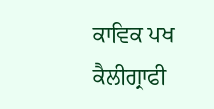ਕਾਵਿਕ ਪਖ
ਕੈਲੀਗ੍ਰਾਫੀ